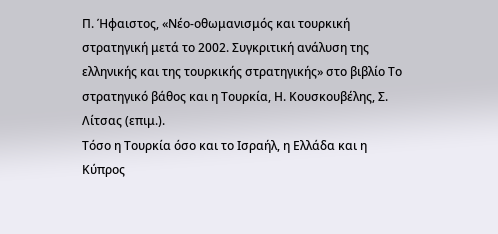Π. Ήφαιστος, «Νέο-οθωμανισμός και τουρκική στρατηγική μετά το 2002. Συγκριτική ανάλυση της ελληνικής και της τουρκικής στρατηγικής» στο βιβλίο Το στρατηγικό βάθος και η Τουρκία, Η. Κουσκουβέλης, Σ. Λίτσας (επιμ.).
Τόσο η Τουρκία όσο και το Ισραήλ, η Ελλάδα και η Κύπρος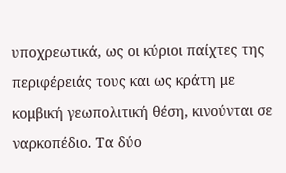υποχρεωτικά, ως οι κύριοι παίχτες της περιφέρειάς τους και ως κράτη με κομβική γεωπολιτική θέση, κινούνται σε ναρκοπέδιο. Τα δύο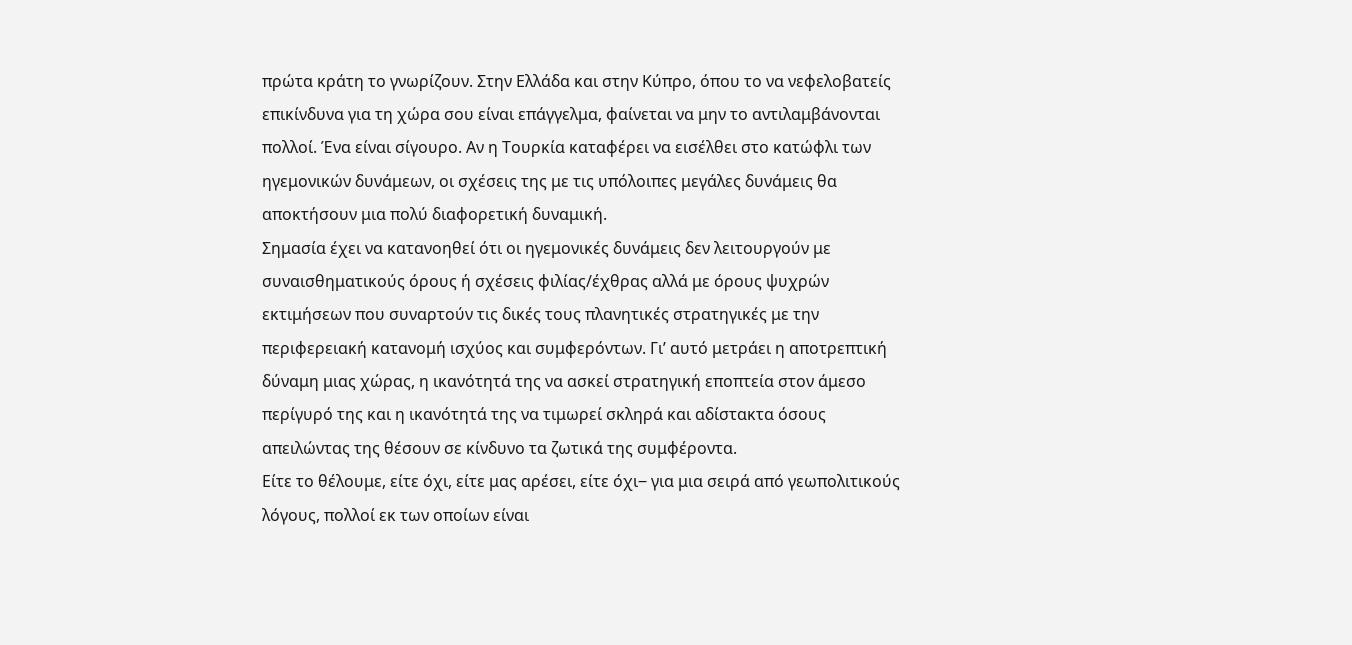πρώτα κράτη το γνωρίζουν. Στην Ελλάδα και στην Κύπρο, όπου το να νεφελοβατείς επικίνδυνα για τη χώρα σου είναι επάγγελμα, φαίνεται να μην το αντιλαμβάνονται πολλοί. Ένα είναι σίγουρο. Αν η Τουρκία καταφέρει να εισέλθει στο κατώφλι των ηγεμονικών δυνάμεων, οι σχέσεις της με τις υπόλοιπες μεγάλες δυνάμεις θα αποκτήσουν μια πολύ διαφορετική δυναμική.
Σημασία έχει να κατανοηθεί ότι οι ηγεμονικές δυνάμεις δεν λειτουργούν με συναισθηματικούς όρους ή σχέσεις φιλίας/έχθρας αλλά με όρους ψυχρών εκτιμήσεων που συναρτούν τις δικές τους πλανητικές στρατηγικές με την περιφερειακή κατανομή ισχύος και συμφερόντων. Γι’ αυτό μετράει η αποτρεπτική δύναμη μιας χώρας, η ικανότητά της να ασκεί στρατηγική εποπτεία στον άμεσο περίγυρό της και η ικανότητά της να τιμωρεί σκληρά και αδίστακτα όσους απειλώντας της θέσουν σε κίνδυνο τα ζωτικά της συμφέροντα.
Είτε το θέλουμε, είτε όχι, είτε μας αρέσει, είτε όχι‒ για μια σειρά από γεωπολιτικούς λόγους, πολλοί εκ των οποίων είναι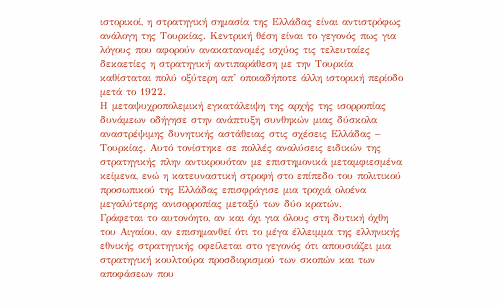ιστορικοί, η στρατηγική σημασία της Ελλάδας είναι αντιστρόφως ανάλογη της Τουρκίας. Κεντρική θέση είναι το γεγονός πως για λόγους που αφορούν ανακατανομές ισχύος τις τελευταίες δεκαετίες η στρατηγική αντιπαράθεση με την Τουρκία καθίσταται πολύ οξύτερη απ’ οποιαδήποτε άλλη ιστορική περίοδο μετά το 1922.
Η μεταψυχροπολεμική εγκατάλειψη της αρχής της ισορροπίας δυνάμεων οδήγησε στην ανάπτυξη συνθηκών μιας δύσκολα αναστρέψιμης δυνητικής αστάθειας στις σχέσεις Ελλάδας –
Τουρκίας. Αυτό τονίστηκε σε πολλές αναλύσεις ειδικών της στρατηγικής πλην αντικρουόταν με επιστημονικά μεταμφιεσμένα κείμενα, ενώ η κατευναστική στροφή στο επίπεδο του πολιτικού προσωπικού της Ελλάδας επισφράγισε μια τροχιά ολοένα μεγαλύτερης ανισορροπίας μεταξύ των δύο κρατών.
Γράφεται το αυτονόητο, αν και όχι για όλους στη δυτική όχθη του Αιγαίου, αν επισημανθεί ότι το μέγα έλλειμμα της ελληνικής εθνικής στρατηγικής οφείλεται στο γεγονός ότι απουσιάζει μια στρατηγική κουλτούρα προσδιορισμού των σκοπών και των αποφάσεων που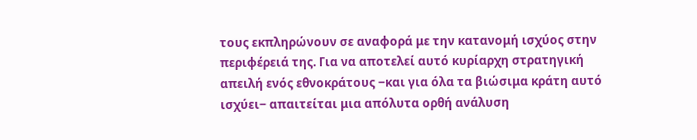τους εκπληρώνουν σε αναφορά με την κατανομή ισχύος στην περιφέρειά της. Για να αποτελεί αυτό κυρίαρχη στρατηγική απειλή ενός εθνοκράτους ‒και για όλα τα βιώσιμα κράτη αυτό ισχύει‒ απαιτείται μια απόλυτα ορθή ανάλυση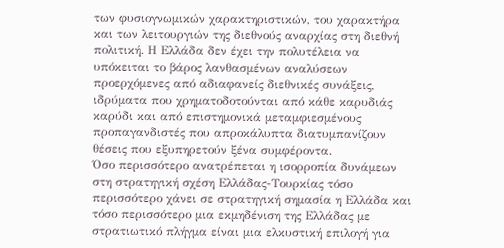των φυσιογνωμικών χαρακτηριστικών, του χαρακτήρα και των λειτουργιών της διεθνούς αναρχίας στη διεθνή πολιτική. Η Ελλάδα δεν έχει την πολυτέλεια να υπόκειται το βάρος λανθασμένων αναλύσεων προερχόμενες από αδιαφανείς διεθνικές συνάξεις, ιδρύματα που χρηματοδοτούνται από κάθε καρυδιάς καρύδι και από επιστημονικά μεταμφιεσμένους προπαγανδιστές που απροκάλυπτα διατυμπανίζουν θέσεις που εξυπηρετούν ξένα συμφέροντα.
Όσο περισσότερο ανατρέπεται η ισορροπία δυνάμεων στη στρατηγική σχέση Ελλάδας-Τουρκίας τόσο περισσότερο χάνει σε στρατηγική σημασία η Ελλάδα και τόσο περισσότερο μια εκμηδένιση της Ελλάδας με στρατιωτικό πλήγμα είναι μια ελκυστική επιλογή για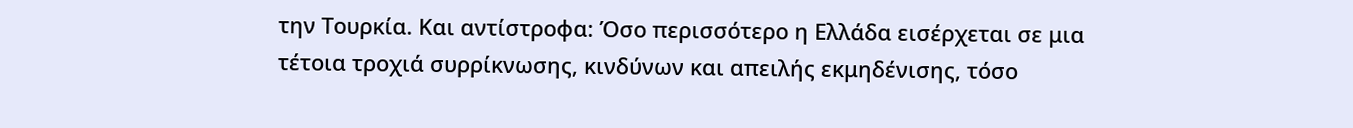την Τουρκία. Και αντίστροφα: Όσο περισσότερο η Ελλάδα εισέρχεται σε μια τέτοια τροχιά συρρίκνωσης, κινδύνων και απειλής εκμηδένισης, τόσο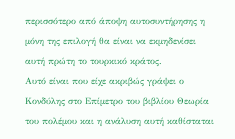περισσότερο από άποψη αυτοσυντήρησης η μόνη της επιλογή θα είναι να εκμηδενίσει αυτή πρώτη το τουρκικό κράτος.
Αυτό είναι που είχε ακριβώς γράψει ο Κονδύλης στο Επίμετρο του βιβλίου Θεωρία του πολέμου και η ανάλυση αυτή καθίσταται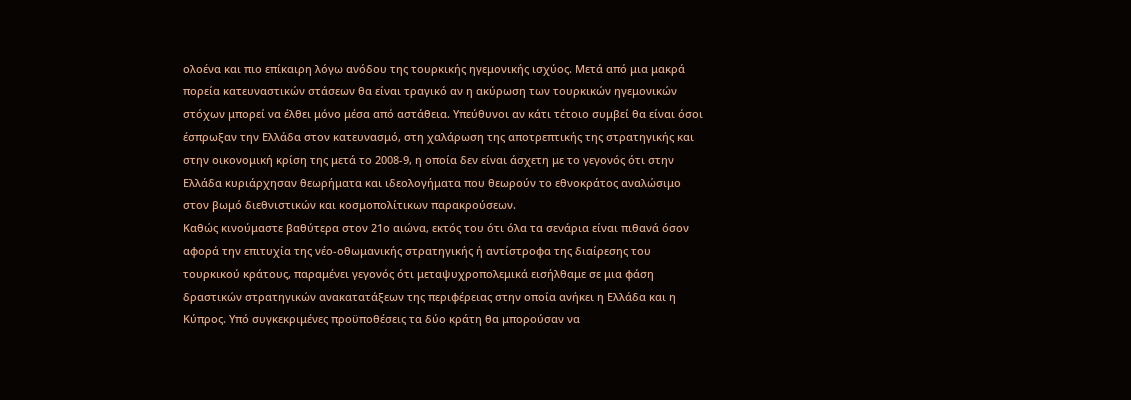ολοένα και πιο επίκαιρη λόγω ανόδου της τουρκικής ηγεμονικής ισχύος. Μετά από μια μακρά πορεία κατευναστικών στάσεων θα είναι τραγικό αν η ακύρωση των τουρκικών ηγεμονικών στόχων μπορεί να έλθει μόνο μέσα από αστάθεια. Υπεύθυνοι αν κάτι τέτοιο συμβεί θα είναι όσοι έσπρωξαν την Ελλάδα στον κατευνασμό, στη χαλάρωση της αποτρεπτικής της στρατηγικής και στην οικονομική κρίση της μετά το 2008-9, η οποία δεν είναι άσχετη με το γεγονός ότι στην Ελλάδα κυριάρχησαν θεωρήματα και ιδεολογήματα που θεωρούν το εθνοκράτος αναλώσιμο στον βωμό διεθνιστικών και κοσμοπολίτικων παρακρούσεων.
Καθώς κινούμαστε βαθύτερα στον 21ο αιώνα, εκτός του ότι όλα τα σενάρια είναι πιθανά όσον αφορά την επιτυχία της νέο-οθωμανικής στρατηγικής ή αντίστροφα της διαίρεσης του τουρκικού κράτους, παραμένει γεγονός ότι μεταψυχροπολεμικά εισήλθαμε σε μια φάση δραστικών στρατηγικών ανακατατάξεων της περιφέρειας στην οποία ανήκει η Ελλάδα και η Κύπρος. Υπό συγκεκριμένες προϋποθέσεις τα δύο κράτη θα μπορούσαν να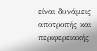είναι δυνάμεις αποτροπής και περιφερειακής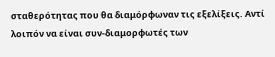σταθερότητας που θα διαμόρφωναν τις εξελίξεις. Αντί λοιπόν να είναι συν-διαμορφωτές των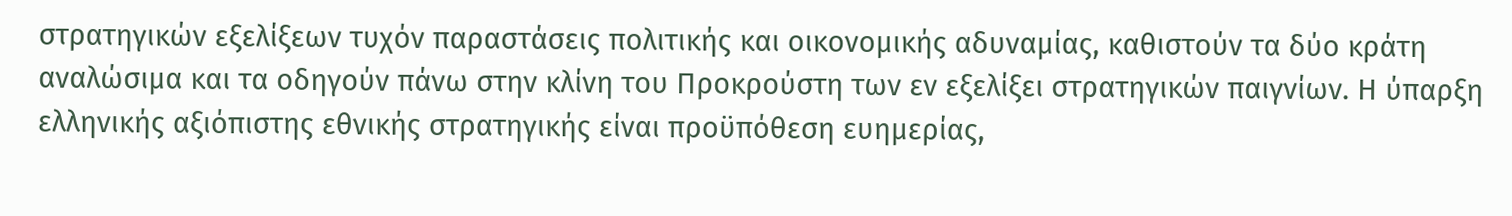στρατηγικών εξελίξεων τυχόν παραστάσεις πολιτικής και οικονομικής αδυναμίας, καθιστούν τα δύο κράτη αναλώσιμα και τα οδηγούν πάνω στην κλίνη του Προκρούστη των εν εξελίξει στρατηγικών παιγνίων. Η ύπαρξη ελληνικής αξιόπιστης εθνικής στρατηγικής είναι προϋπόθεση ευημερίας,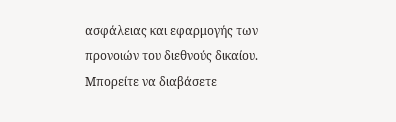ασφάλειας και εφαρμογής των προνοιών του διεθνούς δικαίου.
Μπορείτε να διαβάσετε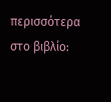περισσότερα στο βιβλίο: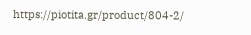https://piotita.gr/product/804-2/